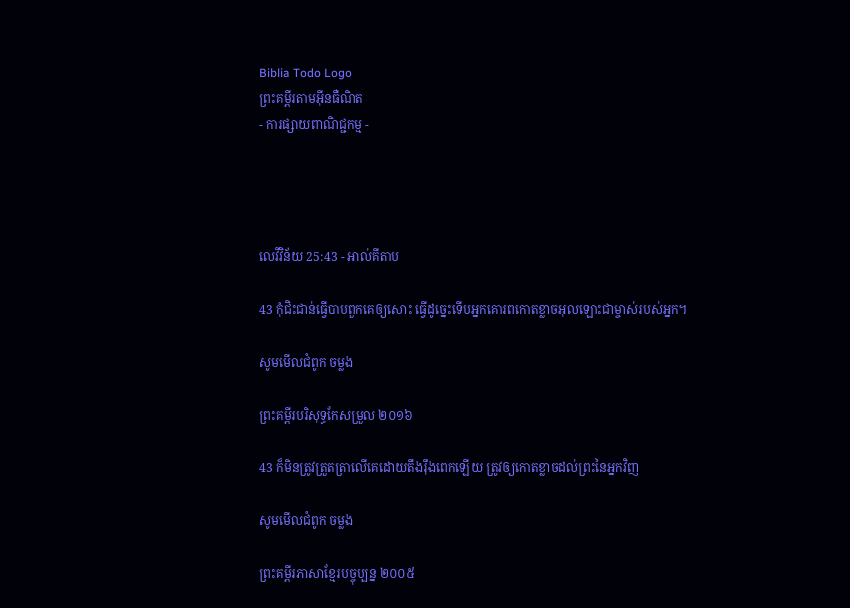Biblia Todo Logo
ព្រះគម្ពីរតាមអ៊ីនធឺណិត
- ការផ្សាយពាណិជ្ជកម្ម -




លេវី‌វិន័យ 25:43 - អាល់គីតាប

43 កុំជិះជាន់ធ្វើបាបពួកគេឲ្យសោះ ធ្វើដូច្នេះទើបអ្នកគោរពកោតខ្លាចអុលឡោះជាម្ចាស់របស់អ្នក។

សូមមើលជំពូក ចម្លង

ព្រះគម្ពីរបរិសុទ្ធកែសម្រួល ២០១៦

43 ក៏មិនត្រូវត្រួត‌ត្រាលើគេដោយតឹង‌រ៉ឹងពេកឡើយ ត្រូវឲ្យកោតខ្លាចដល់ព្រះនៃអ្នកវិញ

សូមមើលជំពូក ចម្លង

ព្រះគម្ពីរភាសាខ្មែរបច្ចុប្បន្ន ២០០៥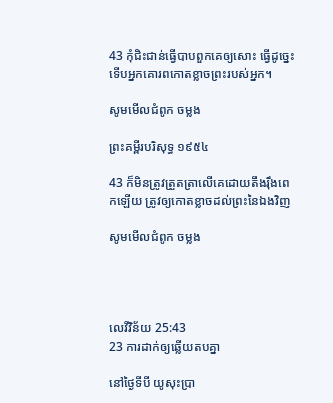43 កុំជិះ‌ជាន់ធ្វើបាបពួកគេឲ្យសោះ ធ្វើដូច្នេះ ទើបអ្នកគោរពកោតខ្លាចព្រះរបស់អ្នក។

សូមមើលជំពូក ចម្លង

ព្រះគម្ពីរបរិសុទ្ធ ១៩៥៤

43 ក៏មិនត្រូវត្រួត‌ត្រាលើគេដោយតឹង‌រ៉ឹងពេកឡើយ ត្រូវឲ្យកោត‌ខ្លាចដល់ព្រះនៃឯងវិញ

សូមមើលជំពូក ចម្លង




លេវី‌វិន័យ 25:43
23 ការដាក់ឲ្យឆ្លើយតបគ្នា

នៅថ្ងៃទីបី យូសុះប្រា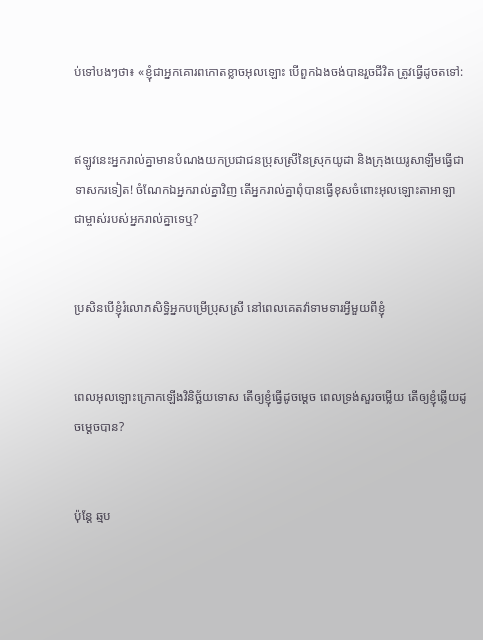ប់ទៅបងៗថា៖ «ខ្ញុំជាអ្នកគោរពកោតខ្លាចអុលឡោះ បើពួកឯងចង់បានរួចជីវិត ត្រូវធ្វើដូចតទៅ:


ឥឡូវនេះអ្នករាល់គ្នាមានបំណងយកប្រជា‌ជនប្រុសស្រីនៃស្រុកយូដា និងក្រុងយេរូ‌សាឡឹមធ្វើជាទាសករទៀត! ចំណែកឯអ្នករាល់គ្នាវិញ តើអ្នករាល់គ្នាពុំបានធ្វើខុសចំពោះអុលឡោះ‌តាអាឡា ជាម្ចាស់របស់អ្នករាល់គ្នាទេឬ?


ប្រសិនបើខ្ញុំរំលោភសិទ្ធិអ្នកបម្រើប្រុសស្រី នៅពេលគេតវ៉ាទាម‌ទារអ្វីមួយពីខ្ញុំ


ពេលអុលឡោះក្រោកឡើងវិនិច្ឆ័យទោស តើឲ្យខ្ញុំធ្វើដូចម្ដេច ពេលទ្រង់សួរចម្លើយ តើឲ្យខ្ញុំឆ្លើយដូចម្ដេចបាន?


ប៉ុន្តែ ឆ្មប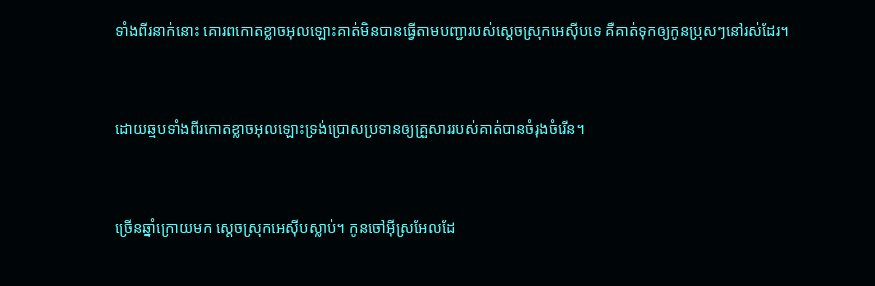ទាំងពីរនាក់នោះ គោរពកោតខ្លាចអុលឡោះគាត់មិនបានធ្វើតាមបញ្ជារបស់ស្តេចស្រុកអេស៊ីបទេ គឺគាត់ទុកឲ្យកូនប្រុសៗនៅរស់ដែរ។


ដោយឆ្មបទាំងពីរកោតខ្លាចអុលឡោះទ្រង់ប្រោសប្រទានឲ្យគ្រួសាររបស់គាត់បានចំរុងចំរើន។


ច្រើនឆ្នាំក្រោយមក ស្តេចស្រុកអេស៊ីបស្លាប់។ កូនចៅអ៊ីស្រ‌អែលដែ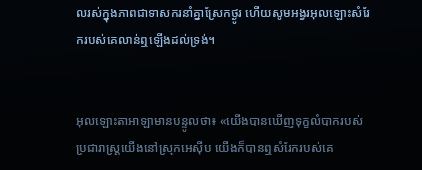លរស់ក្នុងភាពជាទាសករនាំគ្នាស្រែកថ្ងូរ ហើយសូមអង្វរអុលឡោះសំរែករបស់គេលាន់ឮឡើងដល់ទ្រង់។


អុលឡោះ‌តាអាឡាមានបន្ទូលថា៖ «យើងបានឃើញទុក្ខលំបាករបស់ប្រជា‌រាស្ត្រយើងនៅស្រុកអេស៊ីប យើងក៏បានឮសំរែករបស់គេ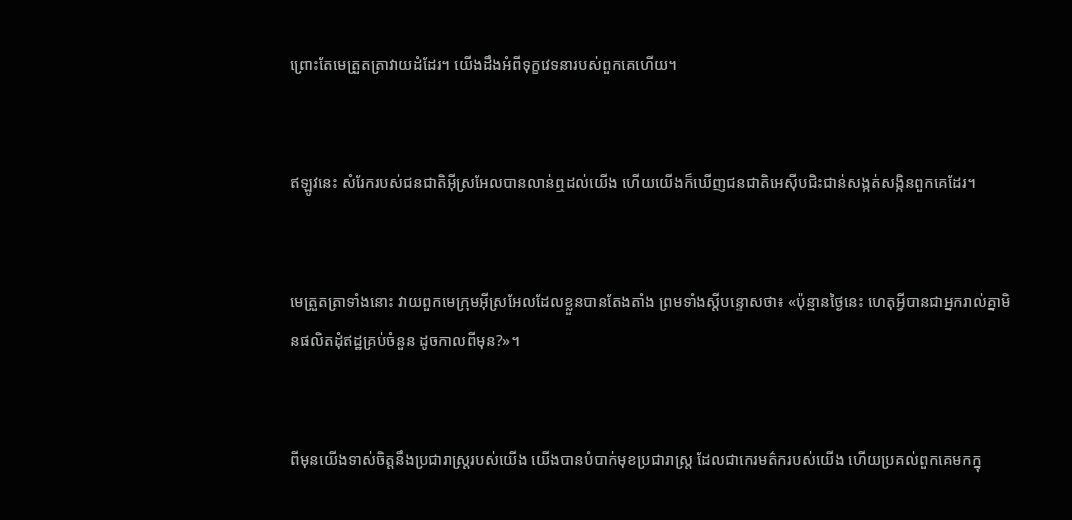ព្រោះតែមេត្រួត‌ត្រាវាយដំដែរ។ យើងដឹងអំពីទុក្ខវេទនារបស់ពួកគេហើយ។


ឥឡូវនេះ សំរែករបស់ជន‌ជាតិអ៊ីស្រ‌អែលបានលាន់ឮដល់យើង ហើយយើងក៏ឃើញជន‌ជាតិអេស៊ីបជិះជាន់សង្កត់សង្កិនពួកគេដែរ។


មេត្រួត‌ត្រាទាំងនោះ វាយពួកមេក្រុមអ៊ីស្រ‌អែលដែលខ្លួនបានតែងតាំង ព្រមទាំងស្តីបន្ទោសថា៖ «ប៉ុន្មានថ្ងៃនេះ ហេតុអ្វីបានជាអ្នករាល់គ្នាមិនផលិតដុំឥដ្ឋគ្រប់ចំនួន ដូចកាលពីមុន?»។


ពីមុនយើងទាស់ចិត្តនឹងប្រជា‌រាស្ត្ររបស់យើង យើងបានបំបាក់មុខប្រជា‌រាស្ត្រ ដែលជាកេរ‌មត៌ករបស់យើង ហើយប្រគល់ពួកគេមកក្នុ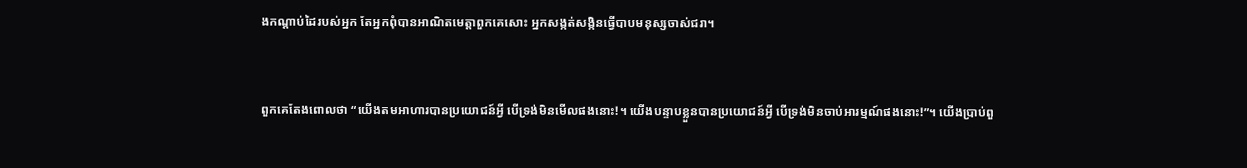ងកណ្ដាប់ដៃរបស់អ្នក តែអ្នកពុំបានអាណិតមេត្តាពួកគេសោះ អ្នកសង្កត់‌សង្កិនធ្វើបាបមនុស្សចាស់ជរា។


ពួកគេតែងពោលថា “យើងតមអាហារបានប្រយោជន៍អ្វី បើទ្រង់មិនមើលផងនោះ!។ យើងបន្ទាបខ្លួនបានប្រយោជន៍អ្វី បើទ្រង់មិនចាប់អារម្មណ៍ផងនោះ!”។ យើងប្រាប់ពួ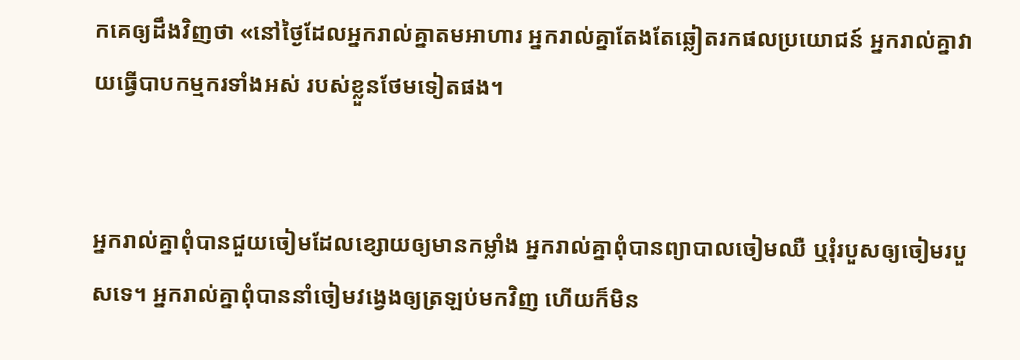កគេឲ្យដឹងវិញថា «នៅថ្ងៃដែលអ្នករាល់គ្នាតមអាហារ អ្នករាល់គ្នាតែងតែឆ្លៀតរកផលប្រយោជន៍ អ្នករាល់គ្នាវាយធ្វើបាបកម្មករទាំងអស់ របស់ខ្លួនថែមទៀតផង។


អ្នករាល់គ្នាពុំបានជួយចៀមដែលខ្សោយឲ្យមានកម្លាំង អ្នករាល់គ្នាពុំបានព្យាបាលចៀមឈឺ ឬរុំរបួសឲ្យចៀមរបួសទេ។ អ្នករាល់គ្នាពុំបាននាំចៀមវង្វេងឲ្យត្រឡប់មកវិញ ហើយក៏មិន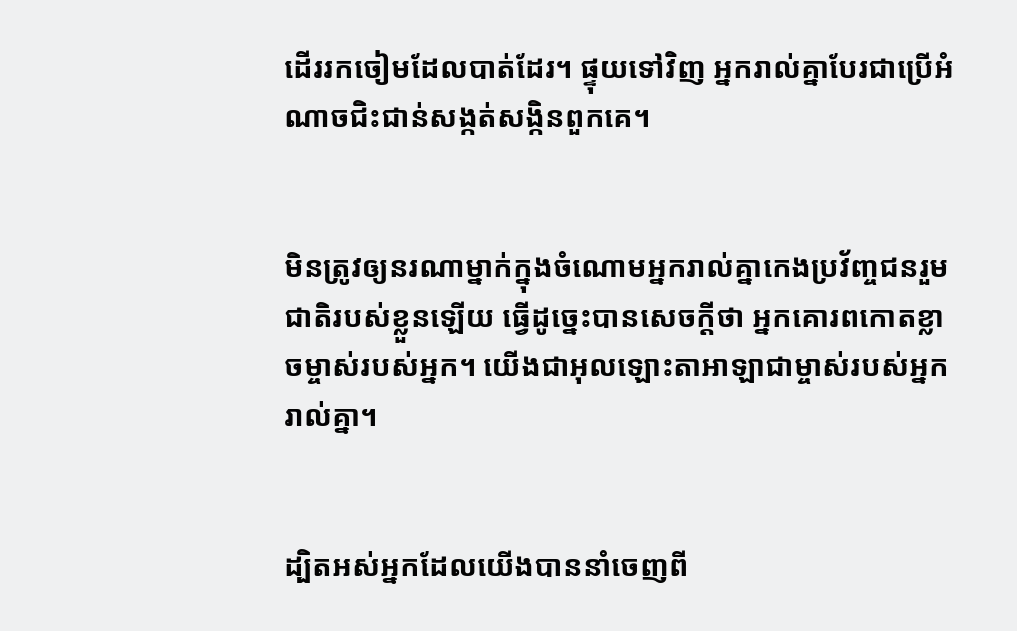ដើររកចៀមដែលបាត់ដែរ។ ផ្ទុយទៅវិញ អ្នករាល់គ្នាបែរជាប្រើអំណាចជិះ‌ជាន់សង្កត់‌សង្កិនពួកគេ។


មិនត្រូវឲ្យនរណាម្នាក់ក្នុងចំណោមអ្នករាល់គ្នាកេងប្រវ័ញ្ចជនរួមជាតិរបស់ខ្លួនឡើយ ធ្វើដូច្នេះបានសេចក្តីថា អ្នកគោរពកោតខ្លាចម្ចាស់របស់អ្នក។ យើងជាអុលឡោះ‌តាអាឡាជាម្ចាស់របស់អ្នករាល់គ្នា។


ដ្បិតអស់អ្នកដែលយើងបាននាំចេញពី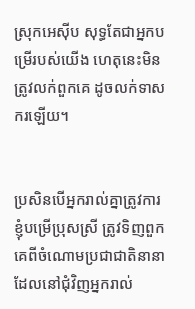ស្រុកអេស៊ីប សុទ្ធតែជាអ្នកបម្រើរបស់យើង ហេតុនេះមិនត្រូវលក់ពួកគេ ដូចលក់ទាសករឡើយ។


ប្រសិនបើអ្នករាល់គ្នាត្រូវការខ្ញុំបម្រើប្រុសស្រី ត្រូវទិញពួកគេពីចំណោមប្រជាជាតិនានា ដែលនៅជុំវិញអ្នករាល់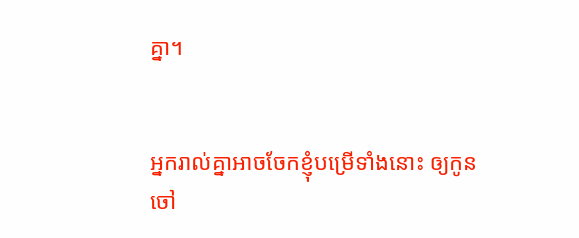គ្នា។


អ្នករាល់គ្នាអាចចែកខ្ញុំបម្រើទាំងនោះ ឲ្យកូនចៅ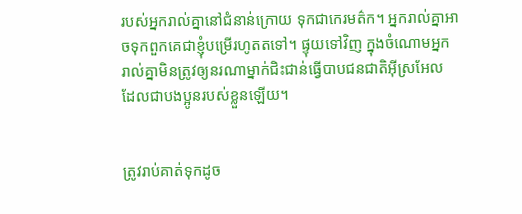របស់អ្នករាល់គ្នានៅជំនាន់ក្រោយ ទុកជាកេរ‌មត៌ក។ អ្នករាល់គ្នាអាចទុកពួកគេជាខ្ញុំបម្រើរហូតតទៅ។ ផ្ទុយទៅវិញ ក្នុងចំណោមអ្នករាល់គ្នាមិនត្រូវឲ្យនរណាម្នាក់ជិះជាន់ធ្វើបាបជន‌ជាតិអ៊ីស្រ‌អែល ដែលជាបងប្អូនរបស់ខ្លួនឡើយ។


ត្រូវរាប់គាត់ទុកដូច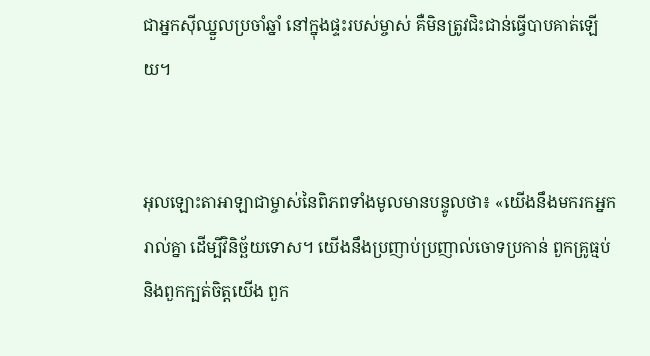ជាអ្នកស៊ីឈ្នួលប្រចាំឆ្នាំ នៅក្នុងផ្ទះរបស់ម្ចាស់ គឺមិនត្រូវជិះជាន់ធ្វើបាបគាត់ឡើយ។


អុលឡោះ‌តាអាឡាជាម្ចាស់នៃពិភពទាំងមូលមានបន្ទូលថា៖ «យើងនឹងមករកអ្នករាល់គ្នា ដើម្បីវិនិច្ឆ័យទោស។ យើងនឹងប្រញាប់‌ប្រញាល់ចោទប្រកាន់ ពួកគ្រូធ្មប់ និងពួកក្បត់ចិត្តយើង ពួក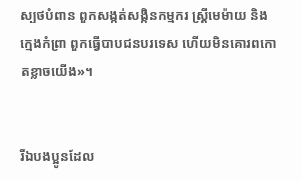ស្បថបំពាន ពួកសង្កត់‌សង្កិនកម្មករ ស្ត្រីមេម៉ាយ និងក្មេងកំព្រា ពួកធ្វើបាបជនបរទេស ហើយមិនគោរពកោតខ្លាចយើង»។


រីឯបងប្អូនដែល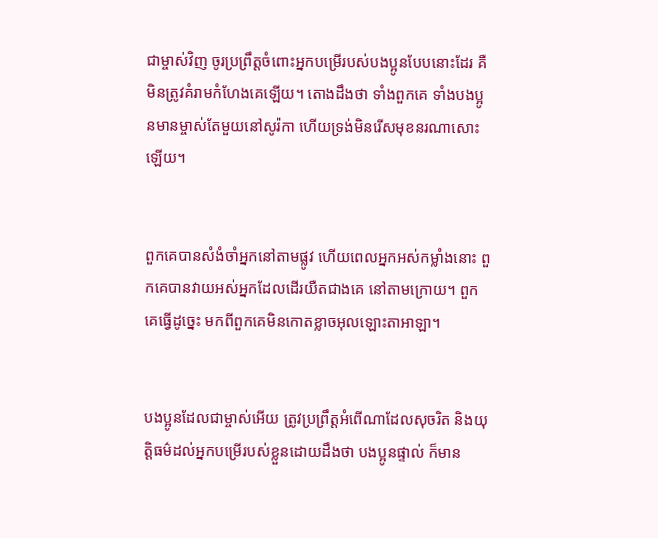ជាម្ចាស់វិញ ចូរប្រព្រឹត្ដចំពោះអ្នកបម្រើរបស់បងប្អូនបែបនោះដែរ គឺមិនត្រូវគំរាមកំហែងគេឡើយ។ តោងដឹងថា ទាំងពួកគេ ទាំងបងប្អូនមានម្ចាស់តែមួយនៅសូរ៉កា ហើយទ្រង់មិនរើសមុខនរណាសោះឡើយ។


ពួកគេបានសំងំចាំអ្នកនៅតាមផ្លូវ ហើយពេលអ្នកអស់កម្លាំងនោះ ពួកគេបានវាយអស់អ្នកដែលដើរយឺតជាងគេ នៅតាមក្រោយ។ ពួកគេធ្វើដូច្នេះ មកពីពួកគេមិនកោតខ្លាចអុលឡោះ‌តាអាឡា។


បងប្អូនដែលជាម្ចាស់អើយ ត្រូវប្រព្រឹត្ដអំពើណាដែលសុចរិត និងយុត្ដិធម៌ដល់អ្នកបម្រើរបស់ខ្លួនដោយដឹងថា បងប្អូនផ្ទាល់ ក៏មាន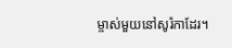ម្ចាស់មួយនៅសូរ៉កាដែរ។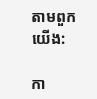តាមពួកយើង:

កា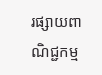រផ្សាយពាណិជ្ជកម្ម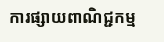ការផ្សាយពាណិជ្ជកម្ម